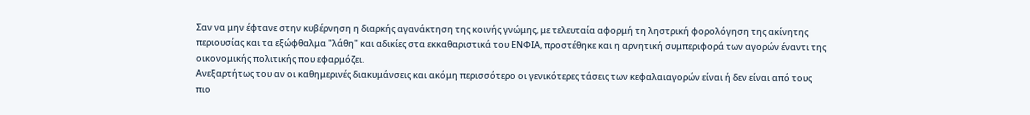Σαν να μην έφτανε στην κυβέρνηση η διαρκής αγανάκτηση της κοινής γνώμης, με τελευταία αφορμή τη ληστρική φορολόγηση της ακίνητης περιουσίας και τα εξώφθαλμα "λάθη" και αδικίες στα εκκαθαριστικά του ΕΝΦΙΑ, προστέθηκε και η αρνητική συμπεριφορά των αγορών έναντι της οικονομικής πολιτικής που εφαρμόζει.
Ανεξαρτήτως του αν οι καθημερινές διακυμάνσεις και ακόμη περισσότερο οι γενικότερες τάσεις των κεφαλαιαγορών είναι ή δεν είναι από τους πιο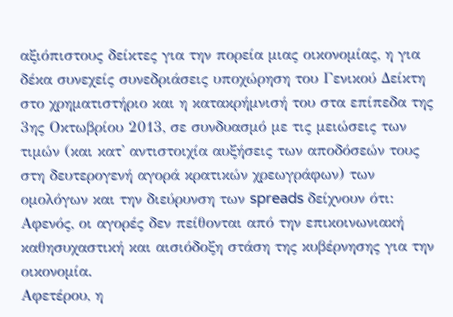αξιόπιστους δείκτες για την πορεία μιας οικονομίας, η για δέκα συνεχείς συνεδριάσεις υποχώρηση του Γενικού Δείκτη στο χρηματιστήριο και η κατακρήμνισή του στα επίπεδα της 3ης Οκτωβρίου 2013, σε συνδυασμό με τις μειώσεις των τιμών (και κατ' αντιστοιχία αυξήσεις των αποδόσεών τους στη δευτερογενή αγορά κρατικών χρεωγράφων) των ομολόγων και την διεύρυνση των spreads δείχνουν ότι:
Αφενός, οι αγορές δεν πείθονται από την επικοινωνιακή καθησυχαστική και αισιόδοξη στάση της κυβέρνησης για την οικονομία.
Αφετέρου, η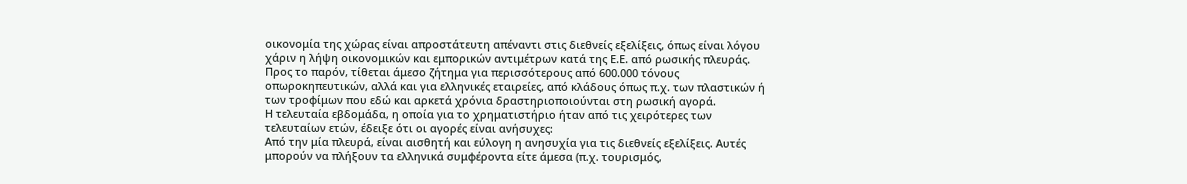οικονομία της χώρας είναι απροστάτευτη απέναντι στις διεθνείς εξελίξεις, όπως είναι λόγου χάριν η λήψη οικονομικών και εμπορικών αντιμέτρων κατά της Ε.Ε. από ρωσικής πλευράς.
Προς το παρόν, τίθεται άμεσο ζήτημα για περισσότερους από 600.000 τόνους οπωροκηπευτικών, αλλά και για ελληνικές εταιρείες, από κλάδους όπως π.χ. των πλαστικών ή των τροφίμων που εδώ και αρκετά χρόνια δραστηριοποιούνται στη ρωσική αγορά.
Η τελευταία εβδομάδα, η οποία για το χρηματιστήριο ήταν από τις χειρότερες των τελευταίων ετών, έδειξε ότι οι αγορές είναι ανήσυχες:
Από την μία πλευρά, είναι αισθητή και εύλογη η ανησυχία για τις διεθνείς εξελίξεις. Αυτές μπορούν να πλήξουν τα ελληνικά συμφέροντα είτε άμεσα (π.χ. τουρισμός,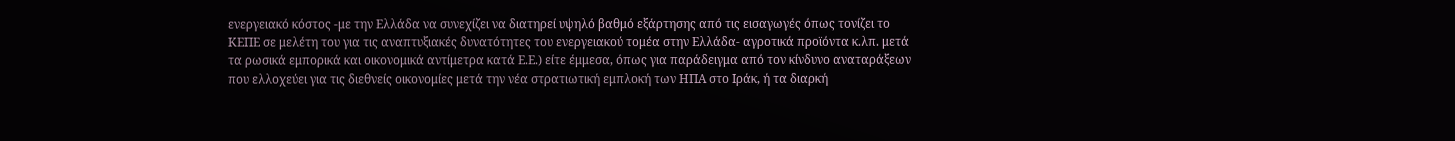ενεργειακό κόστος -με την Ελλάδα να συνεχίζει να διατηρεί υψηλό βαθμό εξάρτησης από τις εισαγωγές όπως τονίζει το ΚΕΠΕ σε μελέτη του για τις αναπτυξιακές δυνατότητες του ενεργειακού τομέα στην Ελλάδα- αγροτικά προϊόντα κ.λπ. μετά τα ρωσικά εμπορικά και οικονομικά αντίμετρα κατά Ε.Ε.) είτε έμμεσα, όπως για παράδειγμα από τον κίνδυνο αναταράξεων που ελλοχεύει για τις διεθνείς οικονομίες μετά την νέα στρατιωτική εμπλοκή των ΗΠΑ στο Ιράκ, ή τα διαρκή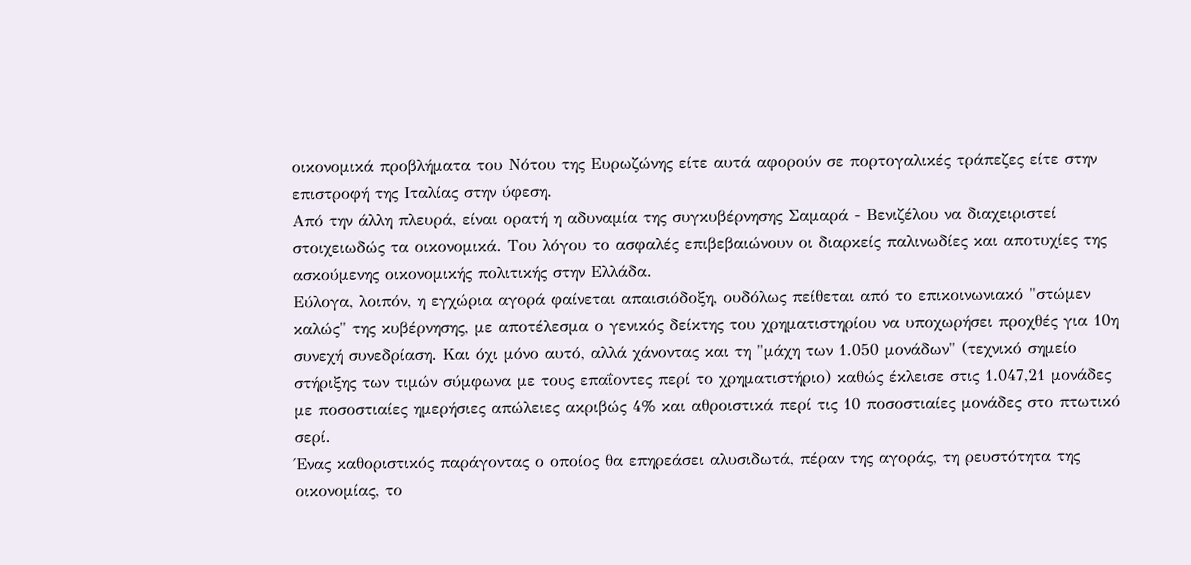οικονομικά προβλήματα του Νότου της Ευρωζώνης είτε αυτά αφορούν σε πορτογαλικές τράπεζες είτε στην επιστροφή της Ιταλίας στην ύφεση.
Από την άλλη πλευρά, είναι ορατή η αδυναμία της συγκυβέρνησης Σαμαρά - Βενιζέλου να διαχειριστεί στοιχειωδώς τα οικονομικά. Του λόγου το ασφαλές επιβεβαιώνουν οι διαρκείς παλινωδίες και αποτυχίες της ασκούμενης οικονομικής πολιτικής στην Ελλάδα.
Εύλογα, λοιπόν, η εγχώρια αγορά φαίνεται απαισιόδοξη, ουδόλως πείθεται από το επικοινωνιακό "στώμεν καλώς" της κυβέρνησης, με αποτέλεσμα ο γενικός δείκτης του χρηματιστηρίου να υποχωρήσει προχθές για 10η συνεχή συνεδρίαση. Και όχι μόνο αυτό, αλλά χάνοντας και τη "μάχη των 1.050 μονάδων" (τεχνικό σημείο στήριξης των τιμών σύμφωνα με τους επαΐοντες περί το χρηματιστήριο) καθώς έκλεισε στις 1.047,21 μονάδες με ποσοστιαίες ημερήσιες απώλειες ακριβώς 4% και αθροιστικά περί τις 10 ποσοστιαίες μονάδες στο πτωτικό σερί.
Ένας καθοριστικός παράγοντας ο οποίος θα επηρεάσει αλυσιδωτά, πέραν της αγοράς, τη ρευστότητα της οικονομίας, το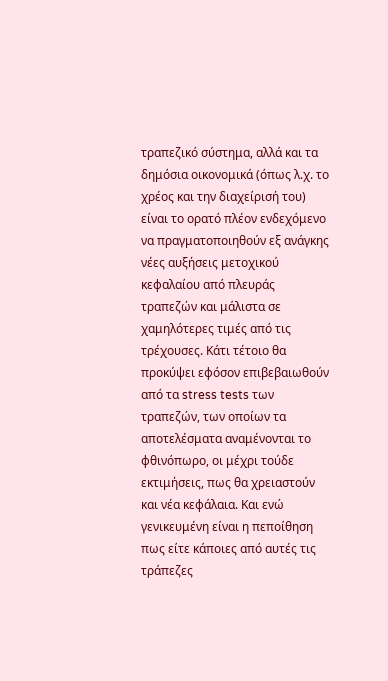τραπεζικό σύστημα, αλλά και τα δημόσια οικονομικά (όπως λ.χ. το χρέος και την διαχείρισή του) είναι το ορατό πλέον ενδεχόμενο να πραγματοποιηθούν εξ ανάγκης νέες αυξήσεις μετοχικού κεφαλαίου από πλευράς τραπεζών και μάλιστα σε χαμηλότερες τιμές από τις τρέχουσες. Κάτι τέτοιο θα προκύψει εφόσον επιβεβαιωθούν από τα stress tests των τραπεζών, των οποίων τα αποτελέσματα αναμένονται το φθινόπωρο, οι μέχρι τούδε εκτιμήσεις, πως θα χρειαστούν και νέα κεφάλαια. Και ενώ γενικευμένη είναι η πεποίθηση πως είτε κάποιες από αυτές τις τράπεζες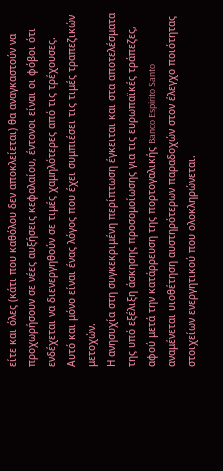είτε και όλες (κάτι που καθόλου δεν αποκλείεται) θα αναγκαστούν να προχωρήσουν σε νέες αυξήσεις κεφαλαίου, έντονοι είναι οι φόβοι ότι ενδέχεται να διενεργηθούν σε τιμές χαμηλότερες από τις τρέχουσες. Αυτό και μόνο είναι ένας λόγος που έχει συμπιέσει τις τιμές τραπεζικών μετοχών.
Η ανησυχία στη συγκεκριμένη περίπτωση έγκειται και στα αποτελέσματα της υπό εξέλιξη άσκησης προσομοίωσης για τις ευρωπαϊκές τράπεζες, αφού μετά την κατάρρευση της πορτογαλικής Banco Espirito Santo αναμένεται υιοθέτηση αυστηρότερων παραδοχών στον έλεγχο ποιότητας στοιχείων ενεργητικού που ολοκληρώνεται.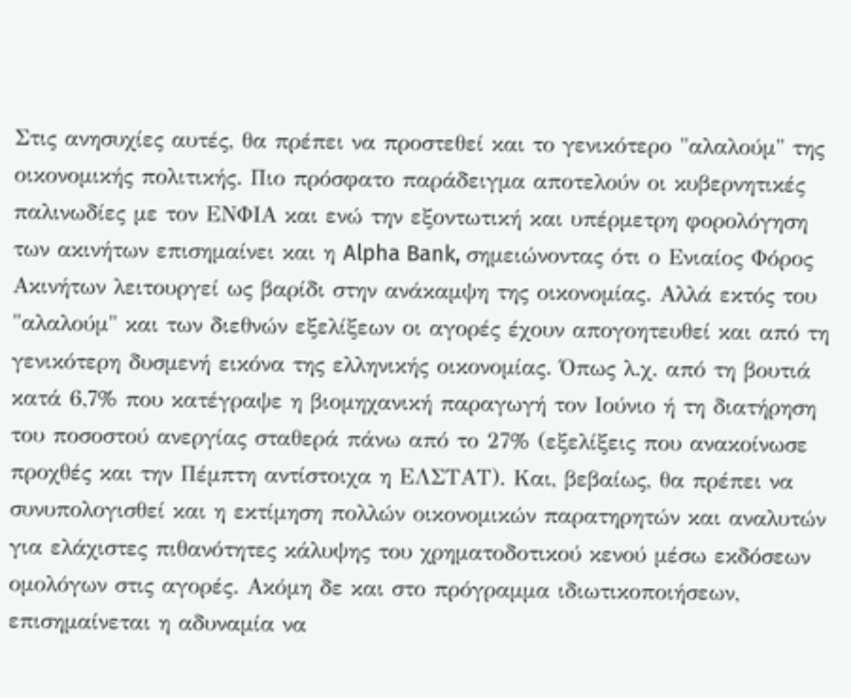Στις ανησυχίες αυτές, θα πρέπει να προστεθεί και το γενικότερο "αλαλούμ" της οικονομικής πολιτικής. Πιο πρόσφατο παράδειγμα αποτελούν οι κυβερνητικές παλινωδίες με τον ΕΝΦΙΑ και ενώ την εξοντωτική και υπέρμετρη φορολόγηση των ακινήτων επισημαίνει και η Alpha Bank, σημειώνοντας ότι ο Ενιαίος Φόρος Ακινήτων λειτουργεί ως βαρίδι στην ανάκαμψη της οικονομίας. Αλλά εκτός του "αλαλούμ" και των διεθνών εξελίξεων οι αγορές έχουν απογοητευθεί και από τη γενικότερη δυσμενή εικόνα της ελληνικής οικονομίας. Όπως λ.χ. από τη βουτιά κατά 6,7% που κατέγραψε η βιομηχανική παραγωγή τον Ιούνιο ή τη διατήρηση του ποσοστού ανεργίας σταθερά πάνω από το 27% (εξελίξεις που ανακοίνωσε προχθές και την Πέμπτη αντίστοιχα η ΕΛΣΤΑΤ). Και, βεβαίως, θα πρέπει να συνυπολογισθεί και η εκτίμηση πολλών οικονομικών παρατηρητών και αναλυτών για ελάχιστες πιθανότητες κάλυψης του χρηματοδοτικού κενού μέσω εκδόσεων ομολόγων στις αγορές. Ακόμη δε και στο πρόγραμμα ιδιωτικοποιήσεων, επισημαίνεται η αδυναμία να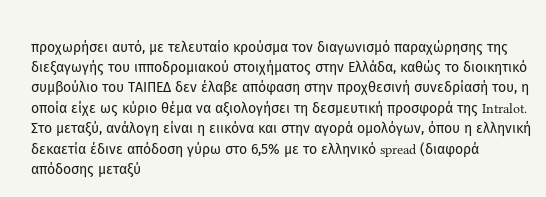προχωρήσει αυτό, με τελευταίο κρούσμα τον διαγωνισμό παραχώρησης της διεξαγωγής του ιπποδρομιακού στοιχήματος στην Ελλάδα, καθώς το διοικητικό συμβούλιο του ΤΑΙΠΕΔ δεν έλαβε απόφαση στην προχθεσινή συνεδρίασή του, η οποία είχε ως κύριο θέμα να αξιολογήσει τη δεσμευτική προσφορά της Intralot.
Στο μεταξύ, ανάλογη είναι η ειικόνα και στην αγορά ομολόγων, όπου η ελληνική δεκαετία έδινε απόδοση γύρω στο 6,5% με το ελληνικό spread (διαφορά απόδοσης μεταξύ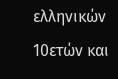ελληνικών 10ετών και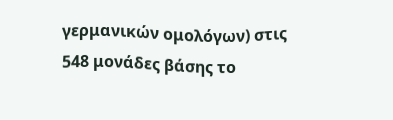γερμανικών ομολόγων) στις 548 μονάδες βάσης το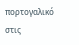πορτογαλικό στις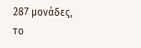287 μονάδες, το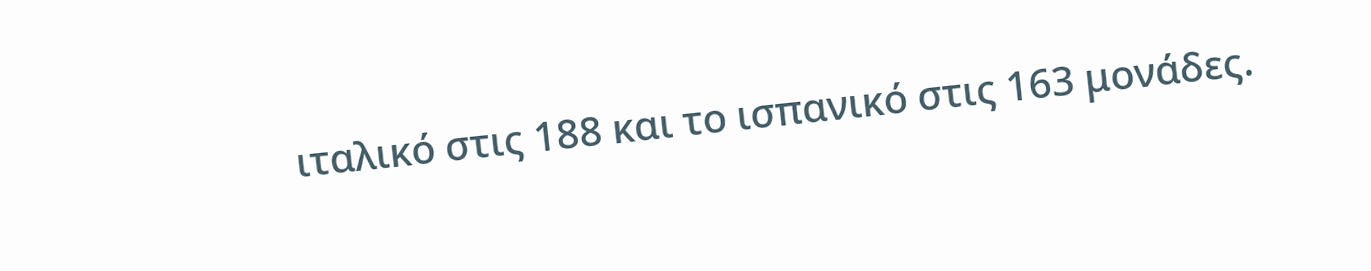ιταλικό στις 188 και το ισπανικό στις 163 μονάδες.